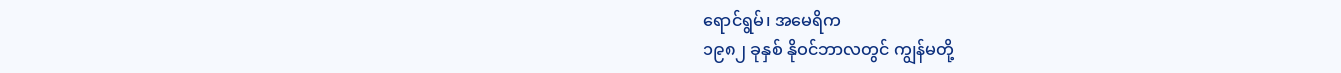ရောင်ရွမ်၊ အမေရိက
၁၉၈၂ ခုနှစ် နိုဝင်ဘာလတွင် ကျွန်မတို့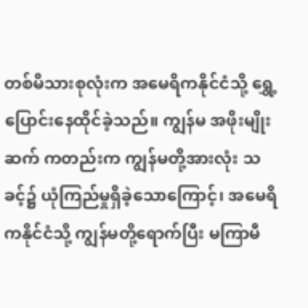တစ်မိသားစုလုံးက အမေရိကနိုင်ငံသို့ ရွှေ့ပြောင်းနေထိုင်ခဲ့သည်။ ကျွန်မ အဖိုးမျိုးဆက် ကတည်းက ကျွန်မတို့အားလုံး သခင့်၌ ယုံကြည်မှုရှိခဲ့သောကြောင့်၊ အမေရိကနိုင်ငံသို့ ကျွန်မတို့ရောက်ပြီး မကြာမီ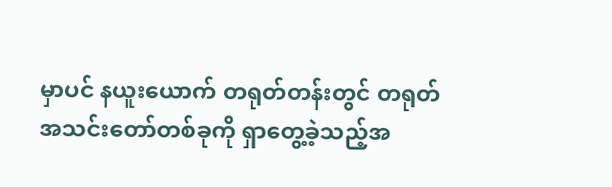မှာပင် နယူးယောက် တရုတ်တန်းတွင် တရုတ်အသင်းတော်တစ်ခုကို ရှာတွေ့ခဲ့သည့်အ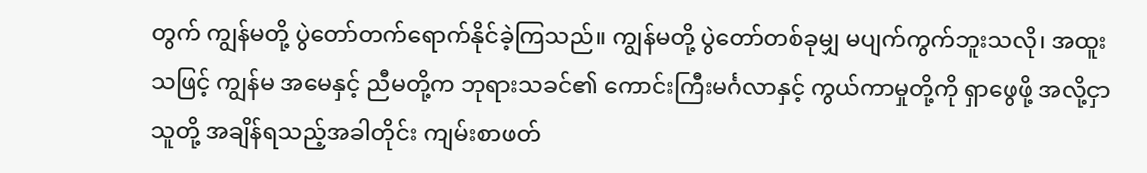တွက် ကျွန်မတို့ ပွဲတော်တက်ရောက်နိုင်ခဲ့ကြသည်။ ကျွန်မတို့ ပွဲတော်တစ်ခုမျှ မပျက်ကွက်ဘူးသလို၊ အထူးသဖြင့် ကျွန်မ အမေနှင့် ညီမတို့က ဘုရားသခင်၏ ကောင်းကြီးမင်္ဂလာနှင့် ကွယ်ကာမှုတို့ကို ရှာဖွေဖို့ အလို့ငှာ သူတို့ အချိန်ရသည့်အခါတိုင်း ကျမ်းစာဖတ်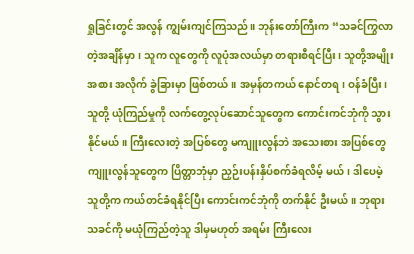ရှုခြင်းတွင် အလွန် ကျွမ်းကျင်ကြသည်။ ဘုန်းတော်ကြီးက “သခင်ကြွလာတဲ့အချိန်မှာ၊ သူက လူတွေကို လူပုံအလယ်မှာ တရားစီရင်ပြီး၊ သူတို့အမျိုးအစား အလိုက် ခွဲခြားမှာ ဖြစ်တယ်။ အမှန်တကယ် နောင်တရ၊ ဝန်ခံပြီး၊ သူတို့ ယုံကြည်မှုကို လက်တွေ့လုပ်ဆောင်သူတွေက ကောင်းကင်ဘုံကို သွားနိုင်မယ်။ ကြီးလေးတဲ့ အပြစ်တွေ မကျူးလွန်ဘဲ အသေးစား အပြစ်တွေကျူးလွန်သူတွေက ပြိတ္တာဘုံမှာ ညှဉ်းပန်းနှိပ်စက်ခံရလိမ့် မယ်၊ ဒါပေမဲ့ သူတို့က ကယ်တင်ခံရနိုင်ပြီး ကောင်းကင်ဘုံကို တက်နိုင် ဦးမယ်။ ဘုရားသခင်ကို မယုံကြည်တဲ့သူ ဒါမှမဟုတ် အရမ်း ကြီးလေး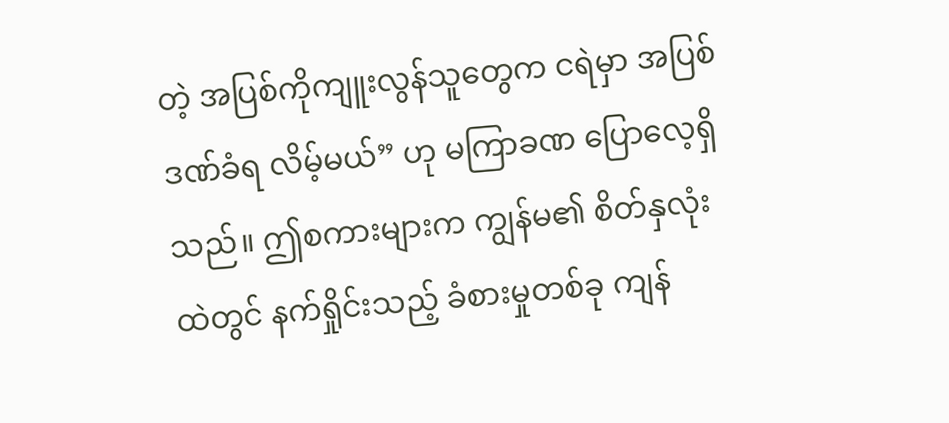တဲ့ အပြစ်ကိုကျူးလွန်သူတွေက ငရဲမှာ အပြစ်ဒဏ်ခံရ လိမ့်မယ်” ဟု မကြာခဏ ပြောလေ့ရှိသည်။ ဤစကားများက ကျွန်မ၏ စိတ်နှလုံးထဲတွင် နက်ရှိုင်းသည့် ခံစားမှုတစ်ခု ကျန်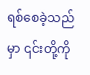ရစ်စေခဲ့သည်မှာ ၎င်းတို့ကို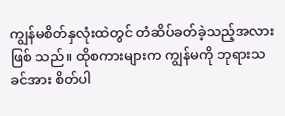ကျွန်မစိတ်နှလုံးထဲတွင် တံဆိပ်ခတ်ခဲ့သည့်အလား ဖြစ် သည်။ ထိုစကားများက ကျွန်မကို ဘုရားသခင်အား စိတ်ပါ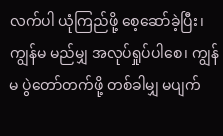လက်ပါ ယုံကြည်ဖို့ စေ့ဆော်ခဲ့ပြီး၊ ကျွန်မ မည်မျှ အလုပ်ရှုပ်ပါစေ၊ ကျွန်မ ပွဲတော်တက်ဖို့ တစ်ခါမျှ မပျက်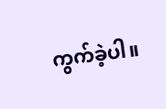ကွက်ခဲ့ပါ။